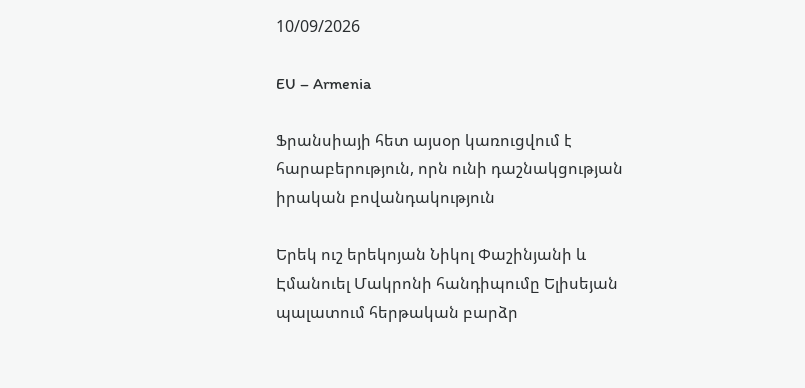10/09/2026

EU – Armenia

Ֆրանսիայի հետ այսօր կառուցվում է հարաբերություն, որն ունի դաշնակցության իրական բովանդակություն

Երեկ ուշ երեկոյան Նիկոլ Փաշինյանի և Էմանուել Մակրոնի հանդիպումը Ելիսեյան պալատում հերթական բարձր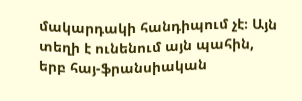մակարդակի հանդիպում չէ։ Այն տեղի է ունենում այն պահին, երբ հայ-ֆրանսիական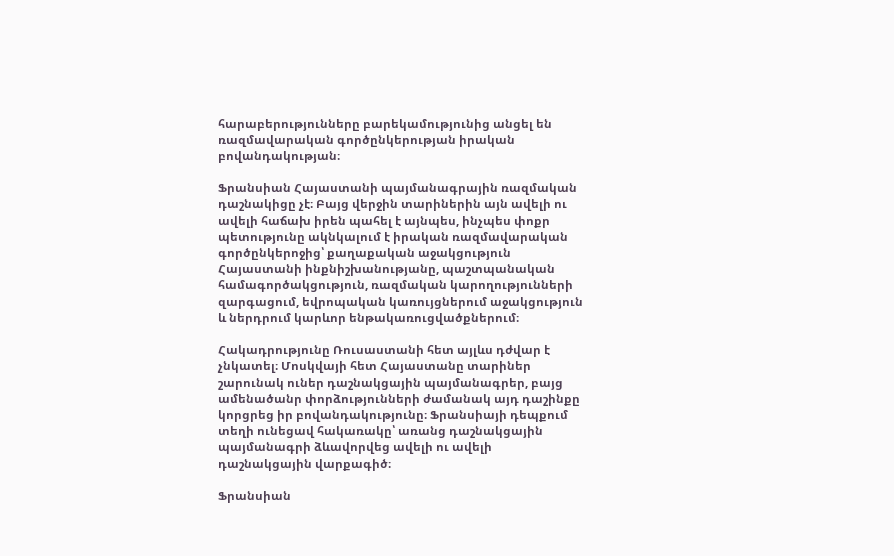հարաբերությունները բարեկամությունից անցել են ռազմավարական գործընկերության իրական բովանդակության։

Ֆրանսիան Հայաստանի պայմանագրային ռազմական դաշնակիցը չէ։ Բայց վերջին տարիներին այն ավելի ու ավելի հաճախ իրեն պահել է այնպես, ինչպես փոքր պետությունը ակնկալում է իրական ռազմավարական գործընկերոջից՝ քաղաքական աջակցություն Հայաստանի ինքնիշխանությանը, պաշտպանական համագործակցություն, ռազմական կարողությունների զարգացում, եվրոպական կառույցներում աջակցություն և ներդրում կարևոր ենթակառուցվածքներում։

Հակադրությունը Ռուսաստանի հետ այլևս դժվար է չնկատել։ Մոսկվայի հետ Հայաստանը տարիներ շարունակ ուներ դաշնակցային պայմանագրեր, բայց ամենածանր փորձությունների ժամանակ այդ դաշինքը կորցրեց իր բովանդակությունը։ Ֆրանսիայի դեպքում տեղի ունեցավ հակառակը՝ առանց դաշնակցային պայմանագրի ձևավորվեց ավելի ու ավելի դաշնակցային վարքագիծ։

Ֆրանսիան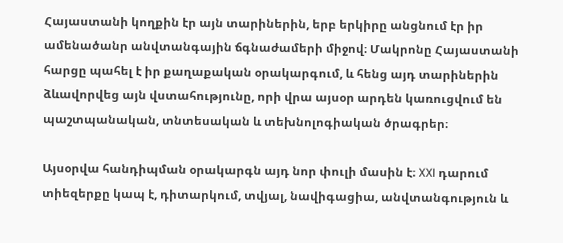Հայաստանի կողքին էր այն տարիներին, երբ երկիրը անցնում էր իր ամենածանր անվտանգային ճգնաժամերի միջով։ Մակրոնը Հայաստանի հարցը պահել է իր քաղաքական օրակարգում, և հենց այդ տարիներին ձևավորվեց այն վստահությունը, որի վրա այսօր արդեն կառուցվում են պաշտպանական, տնտեսական և տեխնոլոգիական ծրագրեր։

Այսօրվա հանդիպման օրակարգն այդ նոր փուլի մասին է։ XXI դարում տիեզերքը կապ է, դիտարկում, տվյալ, նավիգացիա, անվտանգություն և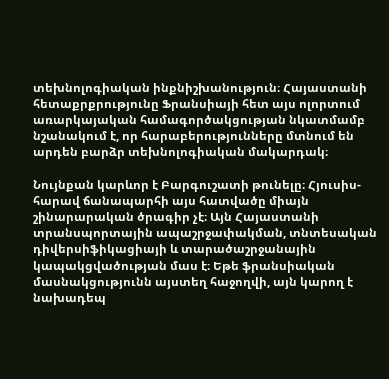տեխնոլոգիական ինքնիշխանություն։ Հայաստանի հետաքրքրությունը Ֆրանսիայի հետ այս ոլորտում առարկայական համագործակցության նկատմամբ նշանակում է, որ հարաբերությունները մտնում են արդեն բարձր տեխնոլոգիական մակարդակ։

Նույնքան կարևոր է Բարգուշատի թունելը։ Հյուսիս-հարավ ճանապարհի այս հատվածը միայն շինարարական ծրագիր չէ։ Այն Հայաստանի տրանսպորտային ապաշրջափակման, տնտեսական դիվերսիֆիկացիայի և տարածաշրջանային կապակցվածության մաս է։ Եթե ֆրանսիական մասնակցությունն այստեղ հաջողվի, այն կարող է նախադեպ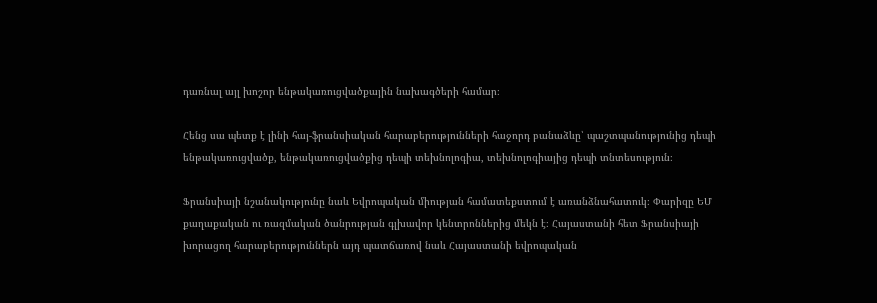դառնալ այլ խոշոր ենթակառուցվածքային նախագծերի համար։

Հենց սա պետք է լինի հայ-ֆրանսիական հարաբերությունների հաջորդ բանաձևը՝ պաշտպանությունից դեպի ենթակառուցվածք, ենթակառուցվածքից դեպի տեխնոլոգիա, տեխնոլոգիայից դեպի տնտեսություն։

Ֆրանսիայի նշանակությունը նաև Եվրոպական միության համատեքստում է առանձնահատուկ։ Փարիզը ԵՄ քաղաքական ու ռազմական ծանրության գլխավոր կենտրոններից մեկն է։ Հայաստանի հետ Ֆրանսիայի խորացող հարաբերություններն այդ պատճառով նաև Հայաստանի եվրոպական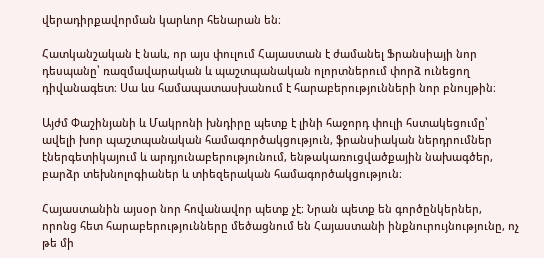վերադիրքավորման կարևոր հենարան են։

Հատկանշական է նաև, որ այս փուլում Հայաստան է ժամանել Ֆրանսիայի նոր դեսպանը՝ ռազմավարական և պաշտպանական ոլորտներում փորձ ունեցող դիվանագետ։ Սա ևս համապատասխանում է հարաբերությունների նոր բնույթին։

Այժմ Փաշինյանի և Մակրոնի խնդիրը պետք է լինի հաջորդ փուլի հստակեցումը՝ ավելի խոր պաշտպանական համագործակցություն, ֆրանսիական ներդրումներ էներգետիկայում և արդյունաբերությունում, ենթակառուցվածքային նախագծեր, բարձր տեխնոլոգիաներ և տիեզերական համագործակցություն։

Հայաստանին այսօր նոր հովանավոր պետք չէ։ Նրան պետք են գործընկերներ, որոնց հետ հարաբերությունները մեծացնում են Հայաստանի ինքնուրույնությունը, ոչ թե մի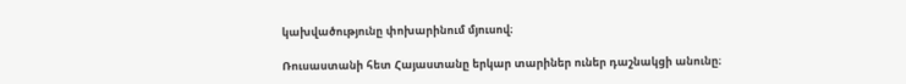կախվածությունը փոխարինում մյուսով։

Ռուսաստանի հետ Հայաստանը երկար տարիներ ուներ դաշնակցի անունը։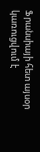Ֆրանսիայի հետ այսօր կառուցվում է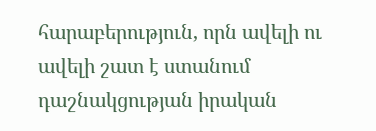հարաբերություն, որն ավելի ու ավելի շատ է ստանում դաշնակցության իրական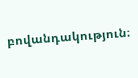բովանդակություն։